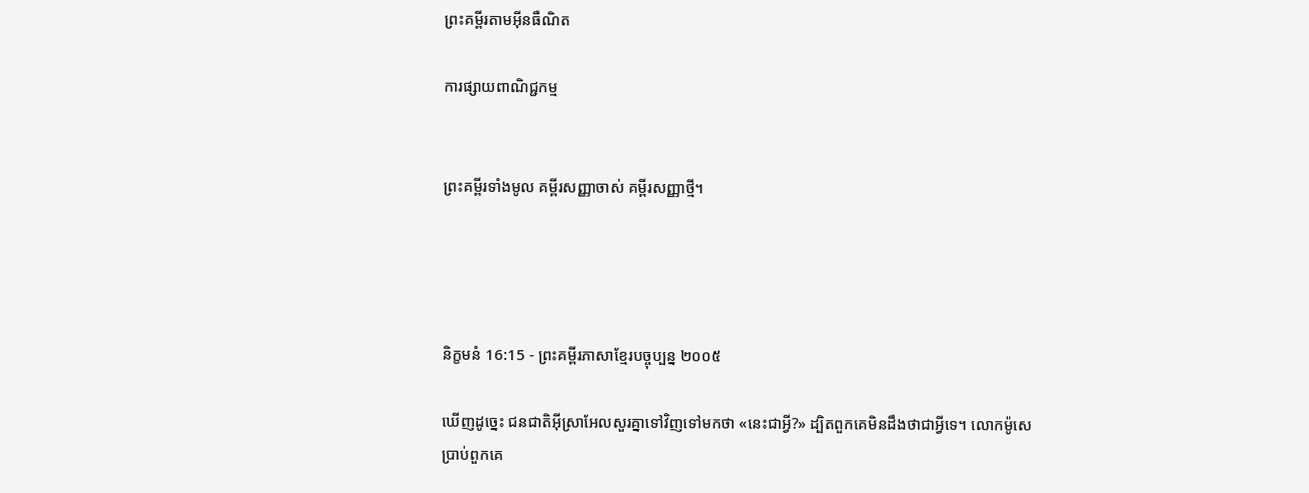ព្រះគម្ពីរតាមអ៊ីនធឺណិត

ការផ្សាយពាណិជ្ជកម្ម


ព្រះគម្ពីរទាំងមូល គម្ពីរសញ្ញាចាស់ គម្ពីរសញ្ញាថ្មី។




និក្ខមនំ 16:15 - ព្រះគម្ពីរភាសាខ្មែរបច្ចុប្បន្ន ២០០៥

ឃើញដូច្នេះ ជន‌ជាតិអ៊ីស្រា‌អែលសួរគ្នាទៅវិញទៅមកថា «នេះជាអ្វី?» ដ្បិតពួកគេមិនដឹងថាជាអ្វីទេ។ លោកម៉ូសេប្រាប់ពួកគេ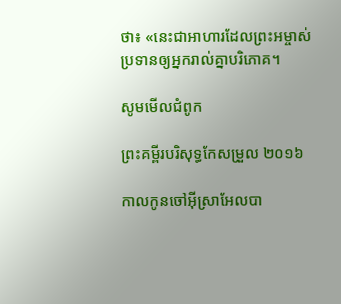ថា៖ «នេះជាអាហារដែលព្រះ‌អម្ចាស់ប្រទានឲ្យអ្នករាល់គ្នាបរិភោគ។

សូមមើលជំពូក

ព្រះគម្ពីរបរិសុទ្ធកែសម្រួល ២០១៦

កាលកូនចៅអ៊ីស្រា‌អែលបា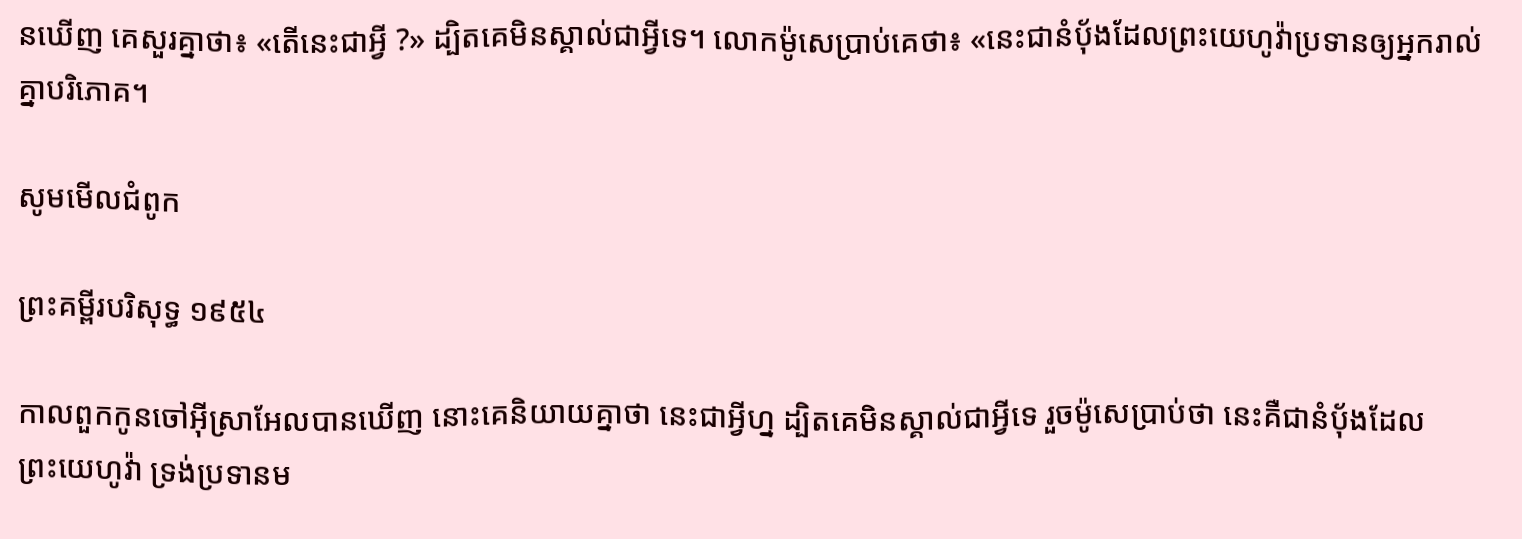នឃើញ គេសួរគ្នាថា៖ «តើនេះជាអ្វី ?» ដ្បិតគេមិនស្គាល់ជាអ្វីទេ។ លោកម៉ូសេប្រាប់គេថា៖ «នេះជានំបុ័ងដែលព្រះ‌យេហូវ៉ាប្រទានឲ្យអ្នករាល់គ្នាបរិ‌ភោគ។

សូមមើលជំពូក

ព្រះគម្ពីរបរិសុទ្ធ ១៩៥៤

កាលពួកកូនចៅអ៊ីស្រាអែលបានឃើញ នោះគេនិយាយគ្នាថា នេះជាអ្វីហ្ន ដ្បិតគេមិនស្គាល់ជាអ្វីទេ រួចម៉ូសេប្រាប់ថា នេះគឺជានំបុ័ងដែលព្រះ‌យេហូវ៉ា ទ្រង់ប្រទានម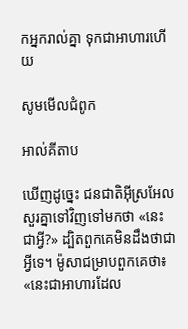កអ្នករាល់គ្នា ទុកជាអាហារហើយ

សូមមើលជំពូក

អាល់គីតាប

ឃើញដូច្នេះ ជន‌ជាតិអ៊ីស្រ‌អែលសួរគ្នាទៅវិញទៅមកថា «នេះជាអ្វី?» ដ្បិតពួកគេមិនដឹងថាជាអ្វីទេ។ ម៉ូសាជម្រាបពួកគេថា៖ «នេះជាអាហារដែល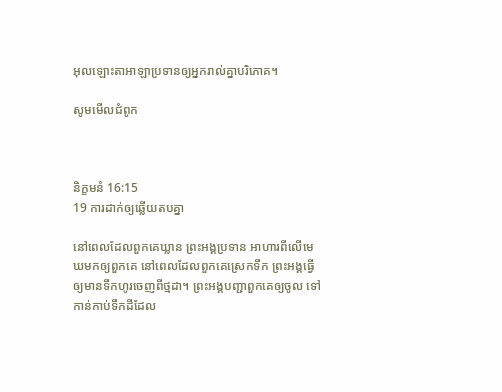អុលឡោះ‌តាអាឡាប្រទានឲ្យអ្នករាល់គ្នាបរិភោគ។

សូមមើលជំពូក



និក្ខមនំ 16:15
19 ការដាក់ឲ្យឆ្លើយតបគ្នា

នៅពេលដែលពួកគេឃ្លាន ព្រះអង្គប្រទាន អាហារពីលើមេឃមកឲ្យពួកគេ នៅពេលដែលពួកគេស្រេកទឹក ព្រះអង្គធ្វើឲ្យមានទឹកហូរចេញពីថ្ម‌ដា។ ព្រះអង្គបញ្ជាពួកគេឲ្យចូល ទៅកាន់កាប់ទឹកដីដែល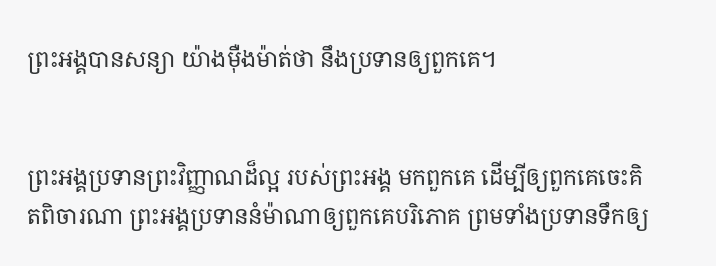ព្រះអង្គបានសន្យា យ៉ាងម៉ឺង‌ម៉ាត់ថា នឹងប្រទានឲ្យពួកគេ។


ព្រះអង្គប្រទានព្រះ‌វិញ្ញាណដ៏ល្អ របស់ព្រះអង្គ មកពួកគេ ដើម្បីឲ្យពួកគេចេះគិតពិចារណា ព្រះអង្គប្រទាននំម៉ាណាឲ្យពួកគេបរិភោគ ព្រមទាំងប្រទានទឹកឲ្យ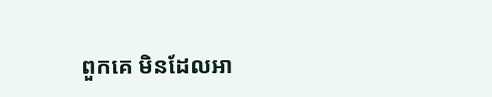ពួកគេ មិនដែលអា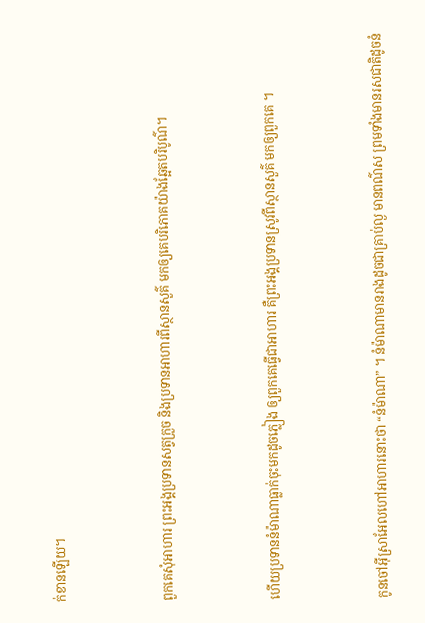ក់‌ខានឡើយ។


ពួកគេសុំអាហារ ព្រះអង្គប្រទានសត្វក្រួច និងប្រទានអាហារពីស្ថាន‌សួគ៌ មកឲ្យគេបរិភោគយ៉ាងឆ្អែតបរិបូណ៌។


ហើយប្រទាននំម៉ាណាធ្លាក់ចុះមកដូចភ្លៀង ឲ្យពួកគេធ្វើជាអាហារ គឺព្រះអង្គប្រទានស្រូវពីស្ថាន‌សួគ៌ មកឲ្យពួកគេ ។


កូនចៅអ៊ីស្រា‌អែលហៅអាហារនោះថា “នំម៉ាណា” ។ នំម៉ាណាមានរាងដូចជាគ្រាប់ល្ង មានពណ៌ស ព្រមទាំងមានរស‌ជាតិដូចនំ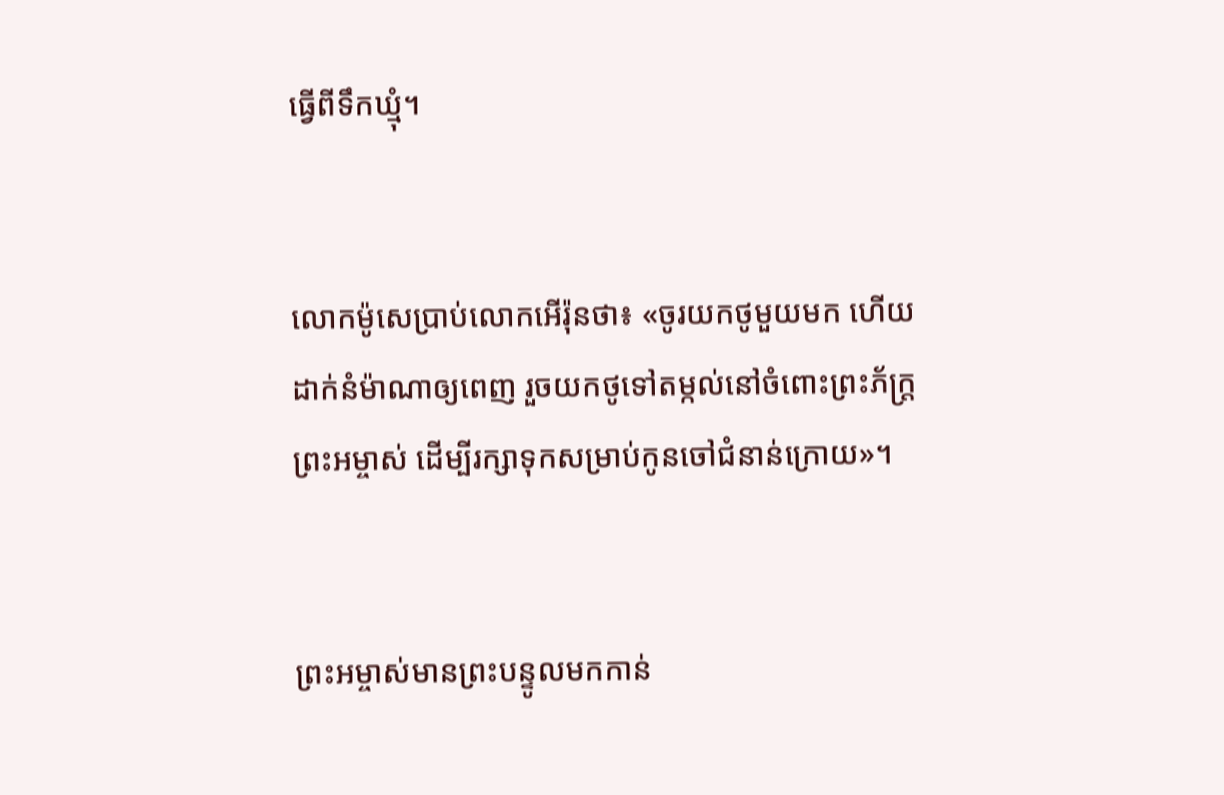ធ្វើពីទឹកឃ្មុំ។


លោកម៉ូសេប្រាប់លោកអើរ៉ុនថា៖ «ចូរយកថូមួយមក ហើយដាក់នំម៉ាណាឲ្យពេញ រួចយកថូទៅតម្កល់នៅចំពោះព្រះ‌ភ័ក្ត្រព្រះ‌អម្ចាស់ ដើម្បីរក្សាទុកសម្រាប់កូនចៅជំនាន់ក្រោយ»។


ព្រះ‌អម្ចាស់មានព្រះ‌បន្ទូលមកកាន់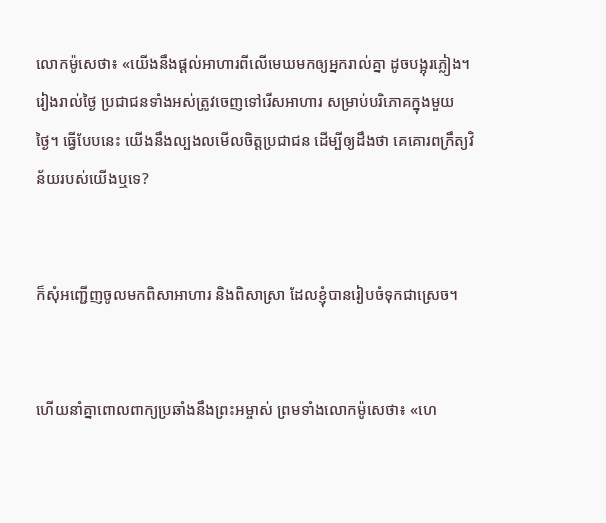លោកម៉ូសេថា៖ «យើងនឹងផ្ដល់អាហារពីលើមេឃមកឲ្យអ្នករាល់គ្នា ដូចបង្អុរភ្លៀង។ រៀងរាល់ថ្ងៃ ប្រជា‌ជនទាំងអស់ត្រូវចេញទៅរើសអាហារ សម្រាប់បរិភោគក្នុងមួយថ្ងៃ។ ធ្វើបែបនេះ យើងនឹងល្បង‌លមើលចិត្តប្រជា‌ជន ដើម្បីឲ្យដឹងថា គេគោរពក្រឹត្យ‌វិន័យរបស់យើងឬទេ?


ក៏សុំអញ្ជើញចូលមកពិសាអាហារ និងពិសាស្រា ដែលខ្ញុំបានរៀបចំទុកជាស្រេច។


ហើយនាំគ្នាពោលពាក្យប្រឆាំងនឹងព្រះ‌អម្ចាស់ ព្រមទាំងលោកម៉ូសេថា៖ «ហេ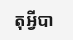តុអ្វីបា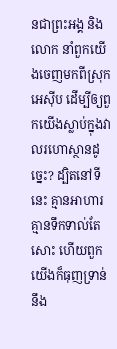នជាព្រះអង្គ និងលោក នាំពួកយើងចេញមកពីស្រុកអេស៊ីប ដើម្បីឲ្យពួកយើងស្លាប់ក្នុងវាលរហោ‌ស្ថានដូច្នេះ? ដ្បិតនៅទីនេះ គ្មានអាហារ គ្មានទឹកទាល់តែសោះ ហើយពួកយើងក៏ធុញ‌ទ្រាន់នឹង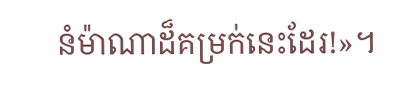នំម៉ាណាដ៏គម្រក់នេះដែរ!»។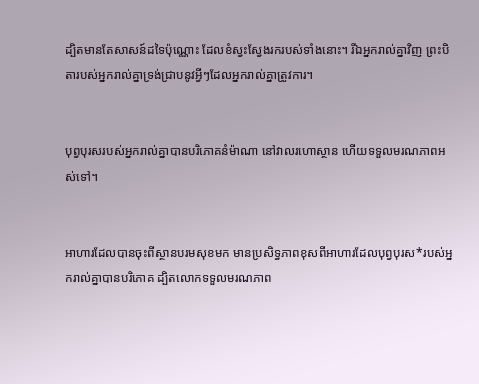ដ្បិតមានតែសាសន៍ដទៃប៉ុណ្ណោះ ដែលខំស្វះ‌ស្វែងរករបស់ទាំងនោះ។ រីឯអ្នករាល់គ្នាវិញ ព្រះ‌បិតារបស់អ្នករាល់គ្នាទ្រង់ជ្រាបនូវអ្វីៗដែលអ្នករាល់គ្នាត្រូវការ។


បុព្វបុរសរបស់អ្នករាល់គ្នាបានបរិភោគនំម៉ាណា នៅវាលរហោ‌ស្ថាន ហើយទទួលមរណ‌ភាពអស់ទៅ។


អាហារដែលបានចុះពីស្ថានបរម‌សុខមក មានប្រសិទ្ធ‌ភាពខុសពីអាហារដែលបុព្វបុរស*របស់អ្នករាល់គ្នាបានបរិភោគ ដ្បិតលោកទទួលមរណ‌ភាព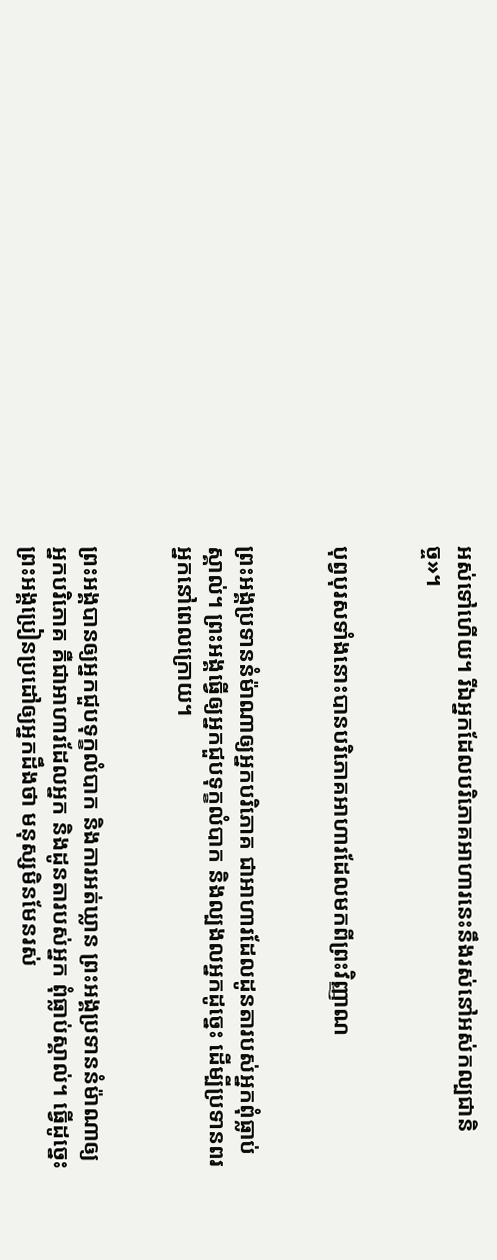អស់ទៅហើយ។ រីឯអ្នកដែលបរិភោគអាហារនេះនឹងរស់នៅអស់‌កល្បជានិច្ច»។


បុព្វបុរសទាំងនោះបានបរិភោគអាហារដែលមកពីព្រះ‌វិញ្ញាណ


ព្រះអង្គប្រទាននំម៉ាណាឲ្យអ្នកបរិភោគ ជាអាហារដែលដូនតារបស់អ្នកពុំធ្លាប់ស្គាល់។ ព្រះអង្គធ្វើឲ្យអ្នកជួបទុក្ខលំបាក និងល្បង‌លអ្នកដូច្នេះ ដើម្បីប្រទានពរអ្នកនៅពេលក្រោយ។


ព្រះអង្គបានឲ្យអ្នកជួបទុក្ខលំបាក និងការអត់ឃ្លាន ព្រះអង្គប្រទាននំម៉ាណាឲ្យអ្នកបរិភោគ គឺជាអាហារដែលអ្នក និងដូនតារបស់អ្នក ពុំធ្លាប់ស្គាល់។ ធ្វើដូច្នេះ ព្រះអង្គប្រៀន‌ប្រដៅឲ្យអ្នកដឹងថា មនុស្សមិនមែនរស់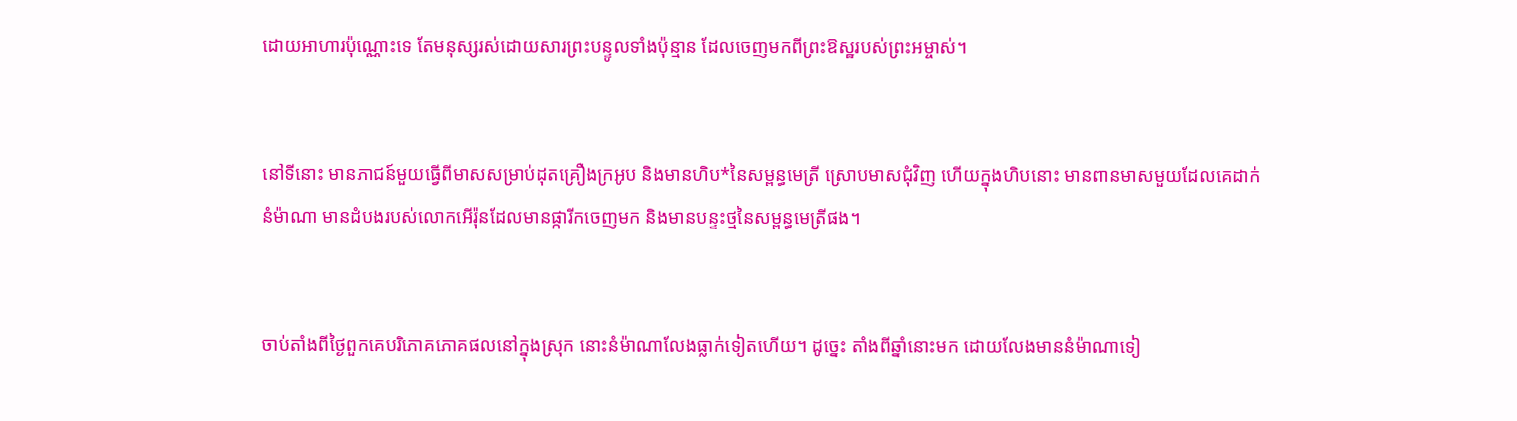ដោយអាហារប៉ុណ្ណោះទេ តែមនុស្សរស់ដោយ‌សារព្រះ‌បន្ទូលទាំងប៉ុន្មាន ដែលចេញមកពីព្រះ‌ឱស្ឋរបស់ព្រះ‌អម្ចាស់។


នៅទីនោះ មានភាជន៍មួយធ្វើពីមាសសម្រាប់ដុតគ្រឿងក្រអូប និងមានហិប*នៃសម្ពន្ធ‌មេត្រី ស្រោបមាសជុំ‌វិញ ហើយក្នុងហិបនោះ មានពានមាសមួយដែលគេដាក់នំម៉ាណា មានដំបងរបស់លោកអើរ៉ុនដែលមានផ្ការីកចេញមក និងមានបន្ទះថ្មនៃសម្ពន្ធ‌មេត្រីផង។


ចាប់តាំងពីថ្ងៃពួកគេបរិភោគភោគ‌ផលនៅក្នុងស្រុក នោះនំម៉ាណាលែងធ្លាក់ទៀតហើយ។ ដូច្នេះ តាំងពីឆ្នាំនោះមក ដោយលែងមាននំម៉ាណាទៀ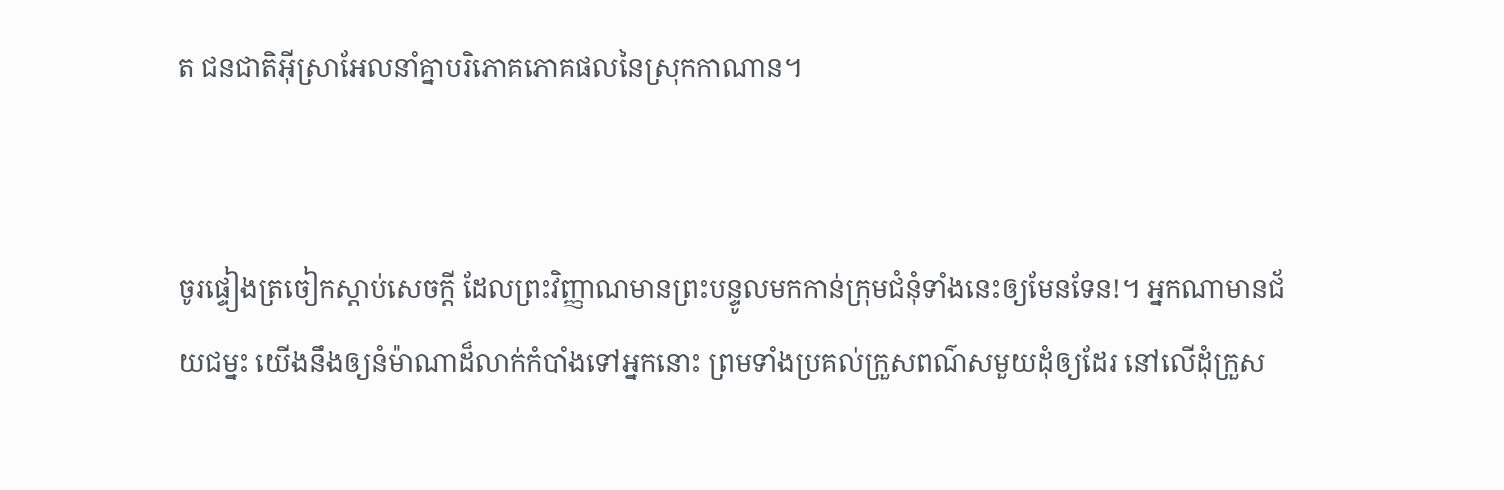ត ជន‌ជាតិអ៊ីស្រា‌អែលនាំគ្នាបរិភោគភោគ‌ផលនៃស្រុកកាណាន។


ចូរផ្ទៀងត្រចៀកស្ដាប់សេចក្ដី ដែលព្រះ‌វិញ្ញាណមានព្រះ‌បន្ទូលមកកាន់ក្រុម‌ជំនុំទាំងនេះឲ្យមែនទែន!។ អ្នកណាមានជ័យ‌ជម្នះ យើងនឹងឲ្យនំម៉ាណាដ៏លាក់កំបាំងទៅអ្នកនោះ ព្រមទាំងប្រគល់ក្រួសពណ៌សមួយដុំឲ្យដែរ នៅលើដុំក្រួស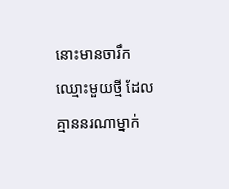នោះមានចារឹកឈ្មោះមួយថ្មី ដែលគ្មាននរណាម្នាក់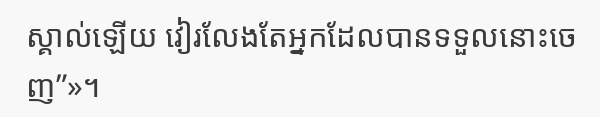ស្គាល់ឡើយ វៀរ‌លែងតែអ្នកដែលបានទទួលនោះចេញ”»។